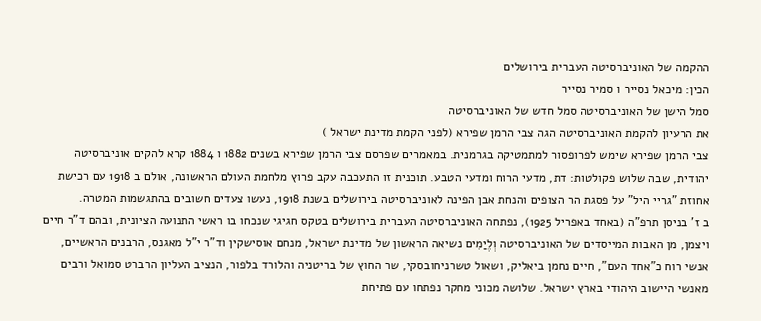ההקמה של האוניברסיטה העברית בירושלים
הכין: מיכאל נסייר ו סמיר נסייר
סמל הישן של האוניברסיטה סמל חדש של האוניברסיטה
את הרעיון להקמת האוניברסיטה הגה צבי הרמן שפירא (לפני הקמת מדינת ישראל )
צבי הרמן שפירא שימש לפרופסור למתמטיקה בגרמנית. במאמרים שפרסם צבי הרמן שפירא בשנים 1882 ו 1884 קרא להקים אוניברסיטה יהודית, שבה שלוש פקולטות: דת, מדעי הרוח ומדעי הטבע. תוכנית זו התעכבה עקב פרוץ מלחמת העולם הראשונה, אולם ב 1918 עם רכישת אחוזת "גריי היל" על פסגת הר הצופים והנחת אבן הפינה לאוניברסיטה בירושלים בשנת 1918, נעשו צעדים חשובים בהתגשמות המטרה.
ב ז' בניסן תרפ"ה (באחד באפריל 1925), נפתחה האוניברסיטה העברית בירושלים בטקס חגיגי שנכחו בו ראשי התנועה הציונית, ובהם ד"ר חיים ויצמן, מן האבות המייסדים של האוניברסיטה וְלֶיַמִים נשיאה הראשון של מדינת ישראל, מנחם אוסישקין וד"ר י"ל מאגנס, הרבנים הראשיים, אנשי רוח כ"אחד העם", חיים נחמן ביאליק, ושאול טשרניחובסקי, שר החוץ של בריטניה והלורד בלפור, הנציב העליון הרברט סמואל ורבים מאנשי היישוב היהודי בארץ ישראל. שלושה מכוני מחקר נפתחו עם פתיחת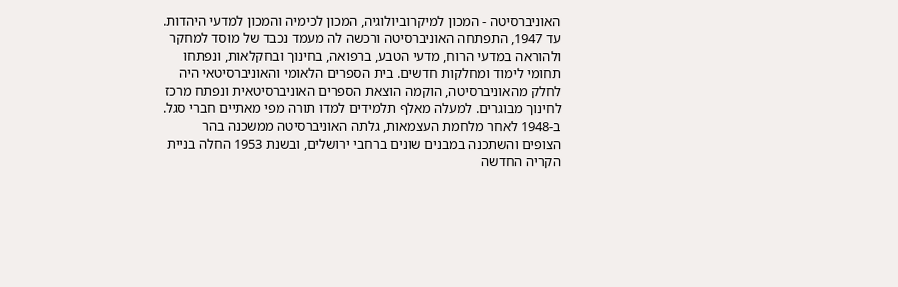האוניברסיטה - המכון למיקרוביולוגיה, המכון לכימיה והמכון למדעי היהדות.
עד 1947, התפתחה האוניברסיטה ורכשה לה מעמד נכבד של מוסד למחקר ולהוראה במדעי הרוח, מדעי הטבע, ברפואה, בחינוך ובחקלאות, ונפתחו תחומי לימוד ומחלקות חדשים. בית הספרים הלאומי והאוניברסיטאי היה לחלק מהאוניברסיטה, הוקמה הוצאת הספרים האוניברסיטאית ונפתח מרכז לחינוך מבוגרים. למעלה מאלף תלמידים למדו תורה מפי מאתיים חברי סגל. ב-1948 לאחר מלחמת העצמאות, גלתה האוניברסיטה ממשכנה בהר הצופים והשתכנה במבנים שונים ברחבי ירושלים, ובשנת 1953 החלה בניית הקריה החדשה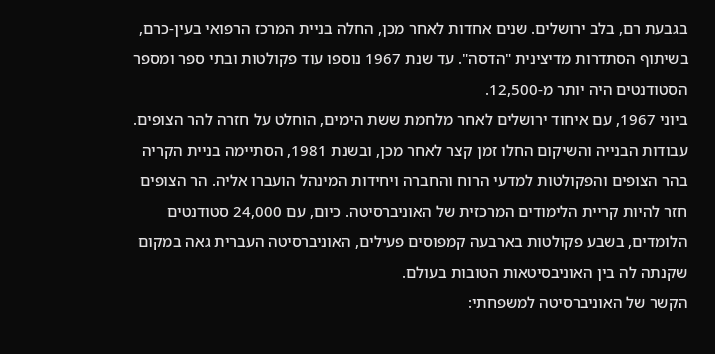בגבעת רם, בלב ירושלים. שנים אחדות לאחר מכן, החלה בניית המרכז הרפואי בעין-כרם, בשיתוף הסתדרות מדיצינית "הדסה". עד שנת 1967 נוספו עוד פקולטות ובתי ספר ומספר הסטודנטים היה יותר מ-12,500.
ביוני 1967, עם איחוד ירושלים לאחר מלחמת ששת הימים, הוחלט על חזרה להר הצופים. עבודות הבנייה והשיקום החלו זמן קצר לאחר מכן, ובשנת 1981, הסתיימה בניית הקריה בהר הצופים והפקולטות למדעי הרוח והחברה ויחידות המינהל הועברו אליה. הר הצופים חזר להיות קריית הלימודים המרכזית של האוניברסיטה. כיום, עם 24,000 סטודנטים הלומדים, בשבע פקולטות בארבעה קמפוסים פעילים, האוניברסיטה העברית גאה במקום שקנתה לה בין האוניבסיטאות הטובות בעולם.
הקשר של האוניברסיטה למשפחתי: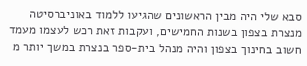סבא שלי היה מבין הראשונים שהגיעו ללמוד באוניברסיטה מנצרת בצפון בשנות החמישים, ועקבות זאת רכש לעצמו מעמד חשוב בחינוך בצפון והיה מנהל בית-ספר בנצרת במשך יותר מ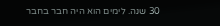30 שנה. לימים הוא היה חבר בחבר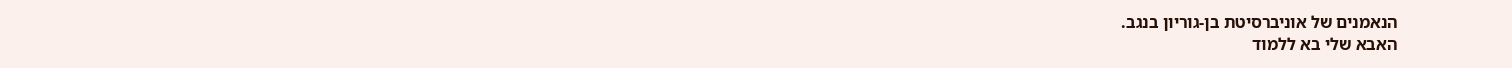הנאמנים של אוניברסיטת בן-גוריון בנגב.
האבא שלי בא ללמוד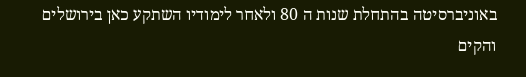באוניברסיטה בהתחלת שנות ה 80 ולאחר לימודיו השתקע כאן בירושלים והקים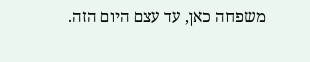משפחה כאן, עד עצם היום הזה.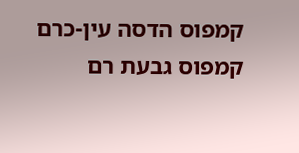קמפוס הדסה עין-כרם קמפוס גבעת רם